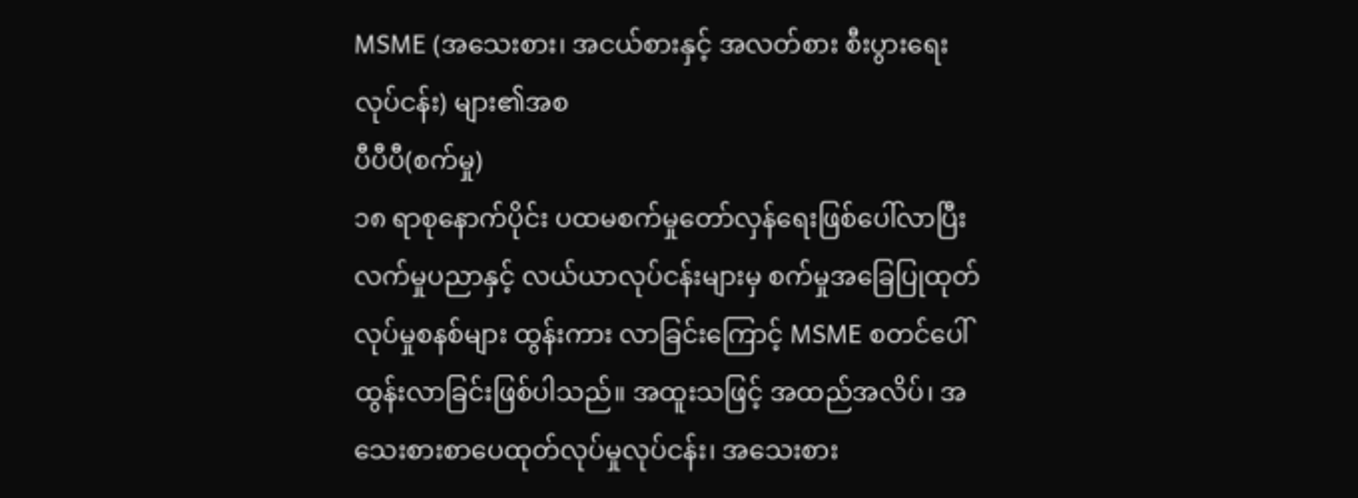MSME (အသေးစား၊ အငယ်စားနှင့် အလတ်စား စီးပွားရေးလုပ်ငန်း) များ၏အစ
ပီပီပီ(စက်မှု)
၁၈ ရာစုနောက်ပိုင်း ပထမစက်မှုတော်လှန်ရေးဖြစ်ပေါ်လာပြီး လက်မှုပညာနှင့် လယ်ယာလုပ်ငန်းများမှ စက်မှုအခြေပြုထုတ်လုပ်မှုစနစ်များ ထွန်းကား လာခြင်းကြောင့် MSME စတင်ပေါ်ထွန်းလာခြင်းဖြစ်ပါသည်။ အထူးသဖြင့် အထည်အလိပ်၊ အသေးစားစာပေထုတ်လုပ်မှုလုပ်ငန်း၊ အသေးစား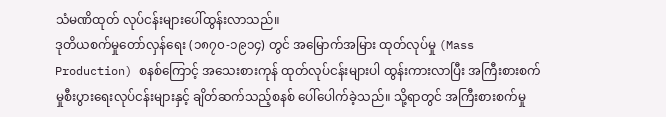သံမဏိထုတ် လုပ်ငန်းများပေါ်ထွန်းလာသည်။
ဒုတိယစက်မှုတော်လှန်ရေး (၁၈၇၀-၁၉၁၄) တွင် အမြောက်အမြား ထုတ်လုပ်မှု (Mass Production) စနစ်ကြောင့် အသေးစားကုန် ထုတ်လုပ်ငန်းများပါ ထွန်းကားလာပြီး အကြီးစားစက်မှုစီးပွားရေးလုပ်ငန်းများနှင့် ချိတ်ဆက်သည့်စနစ် ပေါ်ပေါက်ခဲ့သည်။ သို့ရာတွင် အကြီးစားစက်မှု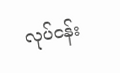လုပ်ငန်း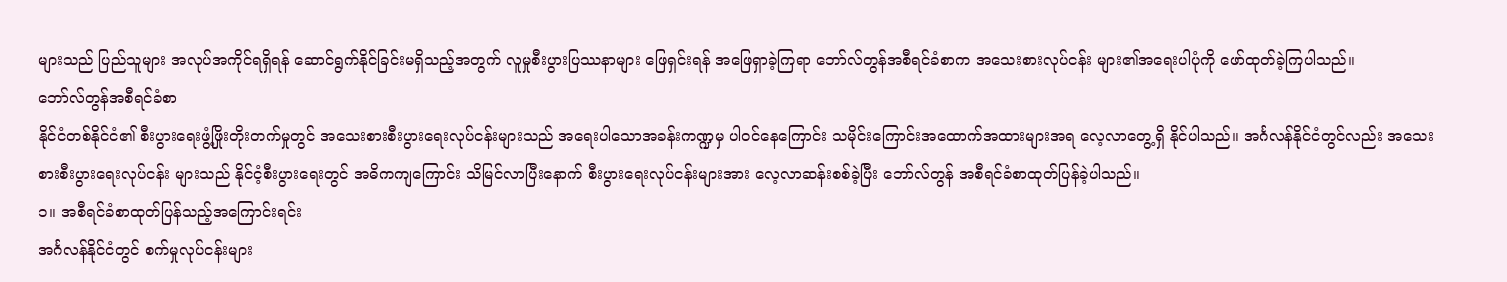များသည် ပြည်သူများ အလုပ်အကိုင်ရရှိရန် ဆောင်ရွက်နိုင်ခြင်းမရှိသည့်အတွက် လူမှုစီးပွားပြဿနာများ ဖြေရှင်းရန် အဖြေရှာခဲ့ကြရာ ဘော်လ်တွန်အစီရင်ခံစာက အသေးစားလုပ်ငန်း များ၏အရေးပါပုံကို ဖော်ထုတ်ခဲ့ကြပါသည်။
ဘော်လ်တွန်အစီရင်ခံစာ
နိုင်ငံတစ်နိုင်ငံ၏ စီးပွားရေးဖွံ့ဖြိုးတိုးတက်မှုတွင် အသေးစားစီးပွားရေးလုပ်ငန်းများသည် အရေးပါသောအခန်းကဏ္ဍမှ ပါဝင်နေကြောင်း သမိုင်းကြောင်းအထောက်အထားများအရ လေ့လာတွေ့ရှိ နိုင်ပါသည်။ အင်္ဂလန်နိုင်ငံတွင်လည်း အသေးစားစီးပွားရေးလုပ်ငန်း များသည် နိုင်ငံ့စီးပွားရေးတွင် အဓိကကျကြောင်း သိမြင်လာပြီးနောက် စီးပွားရေးလုပ်ငန်းများအား လေ့လာဆန်းစစ်ခဲ့ပြီး ဘော်လ်တွန် အစီရင်ခံစာထုတ်ပြန်ခဲ့ပါသည်။
၁။ အစီရင်ခံစာထုတ်ပြန်သည့်အကြောင်းရင်း
အင်္ဂလန်နိုင်ငံတွင် စက်မှုလုပ်ငန်းများ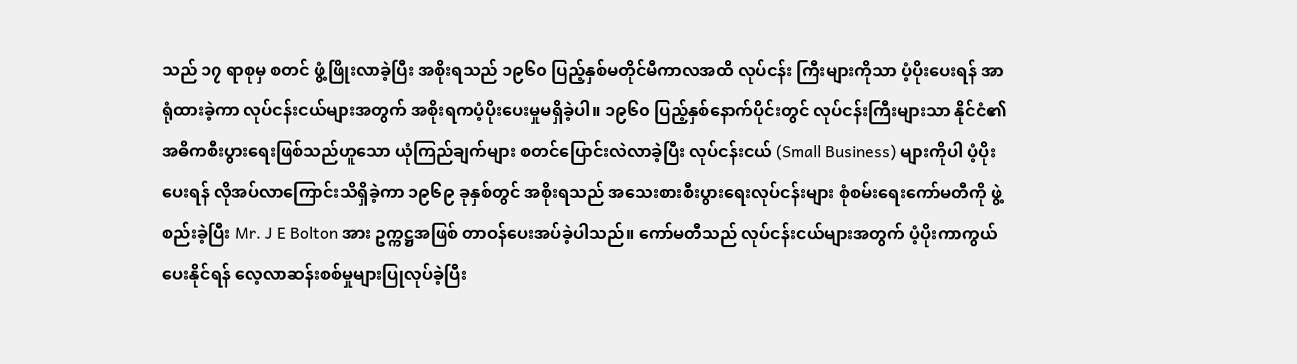သည် ၁၇ ရာစုမှ စတင် ဖွံ့ဖြိုးလာခဲ့ပြီး အစိုးရသည် ၁၉၆၀ ပြည့်နှစ်မတိုင်မီကာလအထိ လုပ်ငန်း ကြီးများကိုသာ ပံ့ပိုးပေးရန် အာရုံထားခဲ့ကာ လုပ်ငန်းငယ်များအတွက် အစိုးရကပံ့ပိုးပေးမှုမရှိခဲ့ပါ။ ၁၉၆၀ ပြည့်နှစ်နောက်ပိုင်းတွင် လုပ်ငန်းကြီးများသာ နိုင်ငံ၏ အဓိကစီးပွားရေးဖြစ်သည်ဟူသော ယုံကြည်ချက်များ စတင်ပြောင်းလဲလာခဲ့ပြီး လုပ်ငန်းငယ် (Small Business) များကိုပါ ပံ့ပိုးပေးရန် လိုအပ်လာကြောင်းသိရှိခဲ့ကာ ၁၉၆၉ ခုနှစ်တွင် အစိုးရသည် အသေးစားစီးပွားရေးလုပ်ငန်းများ စုံစမ်းရေးကော်မတီကို ဖွဲ့စည်းခဲ့ပြီး Mr. J E Bolton အား ဥက္ကဋ္ဌအဖြစ် တာဝန်ပေးအပ်ခဲ့ပါသည်။ ကော်မတီသည် လုပ်ငန်းငယ်များအတွက် ပံ့ပိုးကာကွယ်ပေးနိုင်ရန် လေ့လာဆန်းစစ်မှုများပြုလုပ်ခဲ့ပြီး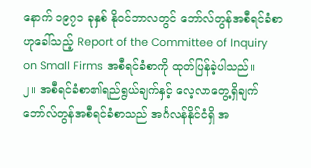နောက် ၁၉၇၁ ခုနှစ် နိုဝင်ဘာလတွင် ဘော်လ်တွန်အစီရင်ခံစာဟုခေါ်သည့် Report of the Committee of Inquiry on Small Firms အစီရင်ခံစာကို ထုတ်ပြန်ခဲ့ပါသည်။
၂။ အစီရင်ခံစာ၏ရည်ရွယ်ချက်နှင့် လေ့လာတွေ့ရှိချက်
ဘော်လ်တွန်အစီရင်ခံစာသည် အင်္ဂလန်နိုင်ငံရှိ အ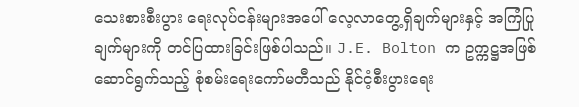သေးစားစီးပွား ရေးလုပ်ငန်းများအပေါ် လေ့လာတွေ့ရှိချက်များနှင့် အကြံပြုချက်များကို တင်ပြထားခြင်းဖြစ်ပါသည်။ J.E. Bolton က ဥက္ကဋ္ဌအဖြစ် ဆောင်ရွက်သည့် စုံစမ်းရေးကော်မတီသည် နိုင်ငံ့စီးပွားရေး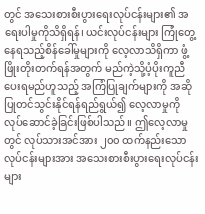တွင် အသေးစားစီးပွားရေးလုပ်ငန်းများ၏ အရေးပါမှုကိုသိရှိရန်၊ ယင်းလုပ်ငန်းများ ကြုံတွေ့နေရသည့်စိန်ခေါ်မှုများကို လေ့လာသိရှိကာ ဖွံ့ဖြိုးတိုးတက်ရန်အတွက် မည်ကဲ့သို့ပံ့ပိုးကူညီပေးရမည်ဟူသည့် အကြံပြုချက်များကို အဆိုပြုတင်သွင်းနိုင်ရန်ရည်ရွယ်၍ လေ့လာမှုကို လုပ်ဆောင်ခဲ့ခြင်းဖြစ်ပါသည်။ ဤလေ့လာမှုတွင် လုပ်သားအင်အား ၂၀၀ ထက်နည်းသောလုပ်ငန်းများအား အသေးစားစီးပွားရေးလုပ်ငန်းများ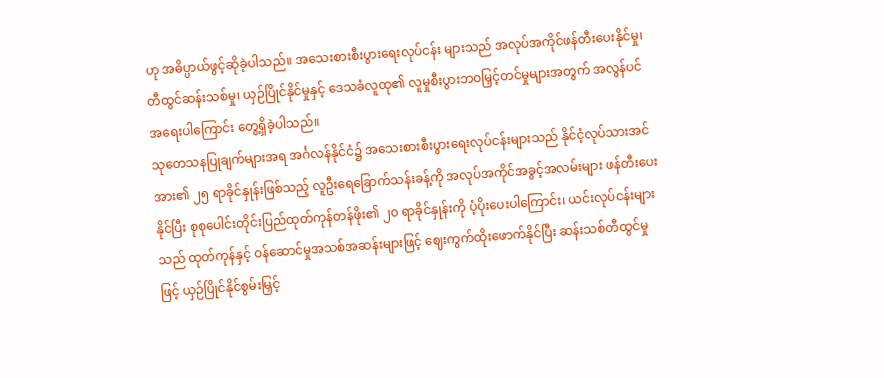ဟု အဓိပ္ပာယ်ဖွင့်ဆိုခဲ့ပါသည်။ အသေးစားစီးပွားရေးလုပ်ငန်း များသည် အလုပ်အကိုင်ဖန်တီးပေးနိုင်မှု၊ တီထွင်ဆန်းသစ်မှု၊ ယှဉ်ပြိုင်နိုင်မှုနှင့် ဒေသခံလူထု၏ လူမှုစီးပွားဘဝမြှင့်တင်မှုများအတွက် အလွန်ပင်အရေးပါကြောင်း တွေ့ရှိခဲ့ပါသည်။
သုတေသနပြုချက်များအရ အင်္ဂလန်နိုင်ငံ၌ အသေးစားစီးပွားရေးလုပ်ငန်းများသည် နိုင်ငံ့လုပ်သားအင်အား၏ ၂၅ ရာခိုင်နှုန်းဖြစ်သည့် လူဦးရေခြောက်သန်းခန့်ကို အလုပ်အကိုင်အခွင့်အလမ်းများ ဖန်တီးပေးနိုင်ပြီး စုစုပေါင်းတိုင်းပြည်ထုတ်ကုန်တန်ဖိုး၏ ၂၀ ရာခိုင်နှုန်းကို ပံ့ပိုးပေးပါကြောင်း၊ ယင်းလုပ်ငန်းများသည် ထုတ်ကုန်နှင့် ဝန်ဆောင်မှုအသစ်အဆန်းများဖြင့် ဈေးကွက်ထိုးဖောက်နိုင်ပြီး ဆန်းသစ်တီထွင်မှုဖြင့် ယှဉ်ပြိုင်နိုင်စွမ်းမြှင့်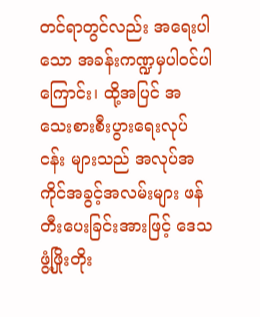တင်ရာတွင်လည်း အရေးပါသော အခန်းကဏ္ဍမှပါဝင်ပါကြောင်း၊ ထို့အပြင် အသေးစားစီးပွားရေးလုပ်ငန်း များသည် အလုပ်အကိုင်အခွင့်အလမ်းများ ဖန်တီးပေးခြင်းအားဖြင့် ဒေသဖွံ့ဖြိုးတိုး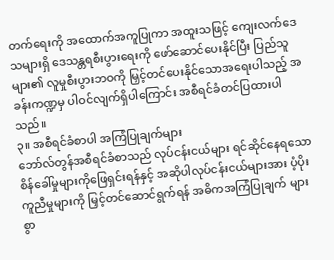တက်ရေးကို အထောက်အကူပြုကာ အထူးသဖြင့် ကျေးလက်ဒေသများရှိ ဒေသန္တရစီးပွားရေးကို ဖော်ဆောင်ပေးနိုင်ပြီး ပြည်သူများ၏ လူမှုစီးပွားဘဝကို မြှင့်တင်ပေးနိုင်သောအရေးပါသည့် အခန်းကဏ္ဍမှ ပါဝင်လျက်ရှိပါကြောင်း အစီရင်ခံတင်ပြထားပါသည်။
၃။ အစီရင်ခံစာပါ အကြံပြုချက်များ
ဘော်လ်တွန်အစီရင်ခံစာသည် လုပ်ငန်းငယ်များ ရင်ဆိုင်နေရသော စိန်ခေါ်မှုများကိုဖြေရှင်းရန်နှင့် အဆိုပါလုပ်ငန်းငယ်များအား ပံ့ပိုးကူညီမှုများကို မြှင့်တင်ဆောင်ရွက်ရန် အဓိကအကြံပြုချက် များစွာ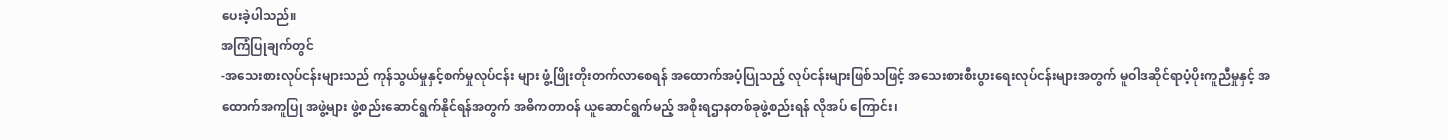ပေးခဲ့ပါသည်။
အကြံပြုချက်တွင်
-အသေးစားလုပ်ငန်းများသည် ကုန်သွယ်မှုနှင့်စက်မှုလုပ်ငန်း များ ဖွံ့ဖြိုးတိုးတက်လာစေရန် အထောက်အပံ့ပြုသည့် လုပ်ငန်းများဖြစ်သဖြင့် အသေးစားစီးပွားရေးလုပ်ငန်းများအတွက် မူဝါဒဆိုင်ရာပံ့ပိုးကူညီမှုနှင့် အထောက်အကူပြု အဖွဲ့များ ဖွဲ့စည်းဆောင်ရွက်နိုင်ရန်အတွက် အဓိကတာဝန် ယူဆောင်ရွက်မည့် အစိုးရဌာနတစ်ခုဖွဲ့စည်းရန် လိုအပ် ကြောင်း၊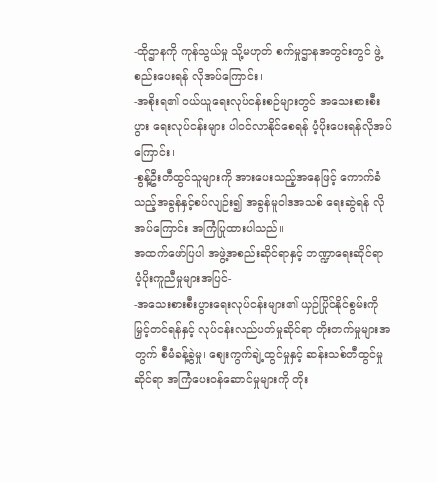-ထိုဌာနကို ကုန်သွယ်မှု သို့မဟုတ် စက်မှုဌာနအတွင်းတွင် ဖွဲ့စည်းပေးရန် လိုအပ်ကြောင်း၊
-အစိုးရ၏ ဝယ်ယူရေးလုပ်ငန်းစဉ်များတွင် အသေးစားစီးပွား ရေးလုပ်ငန်းများ ပါဝင်လာနိုင်စေရန် ပံ့ပိုးပေးရန်လိုအပ် ကြောင်း၊
-စွန့်ဦးတီထွင်သူများကို အားပေးသည့်အနေဖြင့် ကောက်ခံသည့်အခွန်နှင့်စပ်လျဉ်း၍ အခွန်မူဝါဒအသစ် ရေးဆွဲရန် လိုအပ်ကြောင်း အကြံပြုထားပါသည်။
အထက်ဖော်ပြပါ အဖွဲ့အစည်းဆိုင်ရာနှင့် ဘဏ္ဍာရေးဆိုင်ရာ ပံ့ပိုးကူညီမှုများအပြင်-
-အသေးစားစီးပွားရေးလုပ်ငန်းများ၏ ယှဉ်ပြိုင်နိုင်စွမ်းကို မြှင့်တင်ရန်နှင့် လုပ်ငန်းလည်ပတ်မှုဆိုင်ရာ တိုးတက်မှုများအတွက် စီမံခန့်ခွဲမှု၊ စျေးကွက်ချဲ့ထွင်မှုနှင့် ဆန်းသစ်တီထွင်မှု ဆိုင်ရာ အကြံပေးဝန်ဆောင်မှုများကို တိုး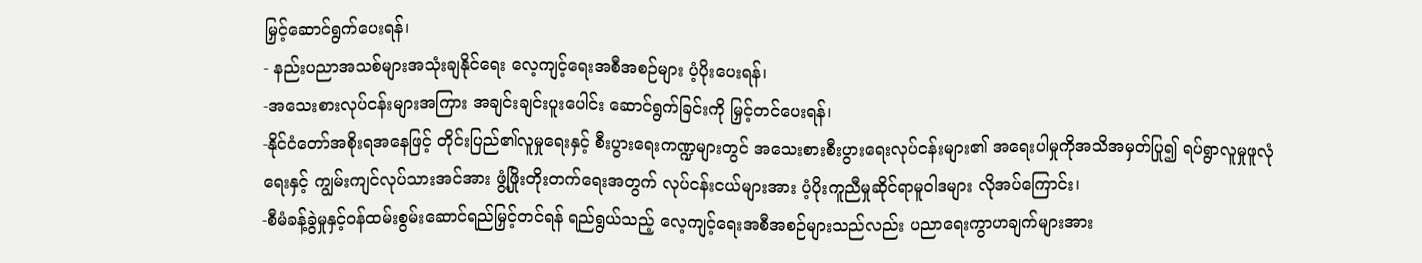မြှင့်ဆောင်ရွက်ပေးရန်၊
- နည်းပညာအသစ်များအသုံးချနိုင်ရေး လေ့ကျင့်ရေးအစီအစဉ်များ ပံ့ပိုးပေးရန်၊
-အသေးစားလုပ်ငန်းများအကြား အချင်းချင်းပူးပေါင်း ဆောင်ရွက်ခြင်းကို မြှင့်တင်ပေးရန်၊
-နိုင်ငံတော်အစိုးရအနေဖြင့် တိုင်းပြည်၏လူမှုရေးနှင့် စီးပွားရေးကဏ္ဍများတွင် အသေးစားစီးပွားရေးလုပ်ငန်းများ၏ အရေးပါမှုကိုအသိအမှတ်ပြု၍ ရပ်ရွာလူမှုဖူလုံရေးနှင့် ကျွမ်းကျင်လုပ်သားအင်အား ဖွံ့ဖြိုးတိုးတက်ရေးအတွက် လုပ်ငန်းငယ်များအား ပံ့ပိုးကူညီမှုဆိုင်ရာမူဝါဒများ လိုအပ်ကြောင်း၊
-စီမံခန့်ခွဲမှုနှင့်ဝန်ထမ်းစွမ်းဆောင်ရည်မြှင့်တင်ရန် ရည်ရွယ်သည့် လေ့ကျင့်ရေးအစီအစဉ်များသည်လည်း ပညာရေးကွာဟချက်များအား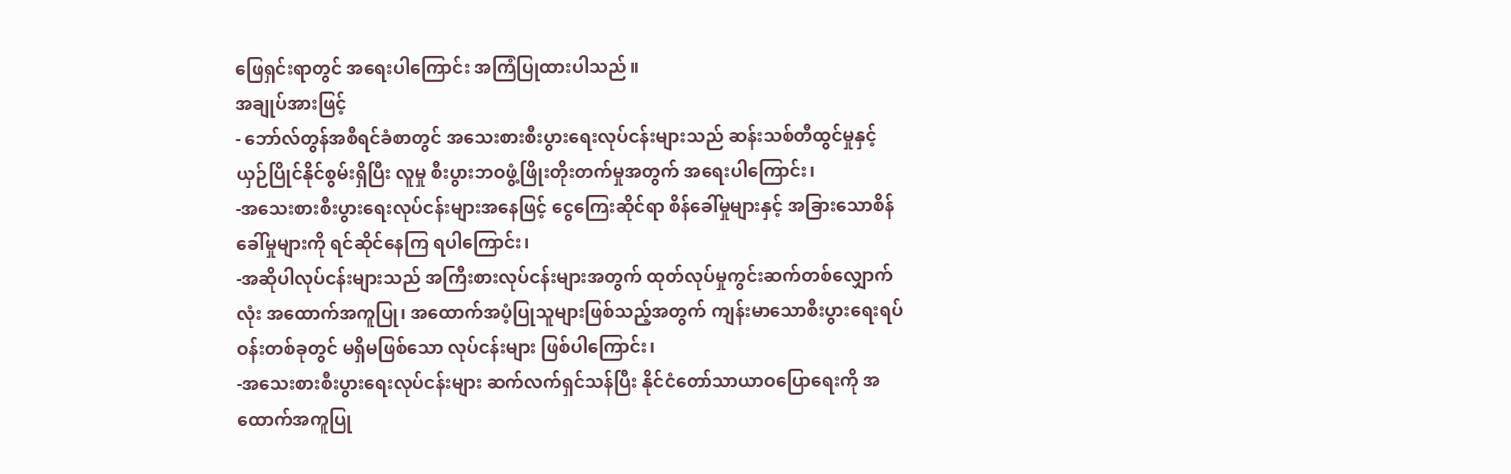ဖြေရှင်းရာတွင် အရေးပါကြောင်း အကြံပြုထားပါသည်။
အချုပ်အားဖြင့်
- ဘော်လ်တွန်အစီရင်ခံစာတွင် အသေးစားစီးပွားရေးလုပ်ငန်းများသည် ဆန်းသစ်တီထွင်မှုနှင့် ယှဉ်ပြိုင်နိုင်စွမ်းရှိပြီး လူမှု စီးပွားဘဝဖွံ့ဖြိုးတိုးတက်မှုအတွက် အရေးပါကြောင်း၊
-အသေးစားစီးပွားရေးလုပ်ငန်းများအနေဖြင့် ငွေကြေးဆိုင်ရာ စိန်ခေါ်မှုများနှင့် အခြားသောစိန်ခေါ်မှုများကို ရင်ဆိုင်နေကြ ရပါကြောင်း၊
-အဆိုပါလုပ်ငန်းများသည် အကြီးစားလုပ်ငန်းများအတွက် ထုတ်လုပ်မှုကွင်းဆက်တစ်လျှောက်လုံး အထောက်အကူပြု၊ အထောက်အပံ့ပြုသူများဖြစ်သည့်အတွက် ကျန်းမာသောစီးပွားရေးရပ်ဝန်းတစ်ခုတွင် မရှိမဖြစ်သော လုပ်ငန်းများ ဖြစ်ပါကြောင်း၊
-အသေးစားစီးပွားရေးလုပ်ငန်းများ ဆက်လက်ရှင်သန်ပြီး နိုင်ငံတော်သာယာဝပြောရေးကို အထောက်အကူပြု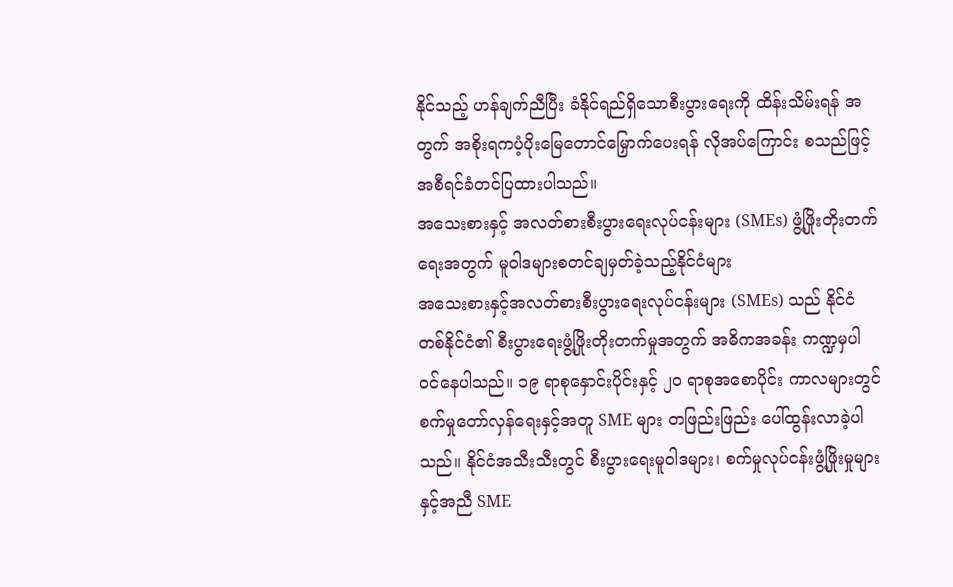နိုင်သည့် ဟန်ချက်ညီပြီး ခံနိုင်ရည်ရှိသောစီးပွားရေးကို ထိန်းသိမ်းရန် အတွက် အစိုးရကပံ့ပိုးမြေတောင်မြှောက်ပေးရန် လိုအပ်ကြောင်း စသည်ဖြင့် အစီရင်ခံတင်ပြထားပါသည်။
အသေးစားနှင့် အလတ်စားစီးပွားရေးလုပ်ငန်းများ (SMEs) ဖွံ့ဖြိုးတိုးတက်ရေးအတွက် မူဝါဒများစတင်ချမှတ်ခဲ့သည့်နိုင်ငံများ
အသေးစားနှင့်အလတ်စားစီးပွားရေးလုပ်ငန်းများ (SMEs) သည် နိုင်ငံတစ်နိုင်ငံ၏ စီးပွားရေးဖွံ့ဖြိုးတိုးတက်မှုအတွက် အဓိကအခန်း ကဏ္ဍမှပါဝင်နေပါသည်။ ၁၉ ရာစုနှောင်းပိုင်းနှင့် ၂၀ ရာစုအစောပိုင်း ကာလများတွင် စက်မှုတော်လှန်ရေးနှင့်အတူ SME များ တဖြည်းဖြည်း ပေါ်ထွန်းလာခဲ့ပါသည်။ နိုင်ငံအသီးသီးတွင် စီးပွားရေးမူဝါဒများ၊ စက်မှုလုပ်ငန်းဖွံ့ဖြိုးမှုများနှင့်အညီ SME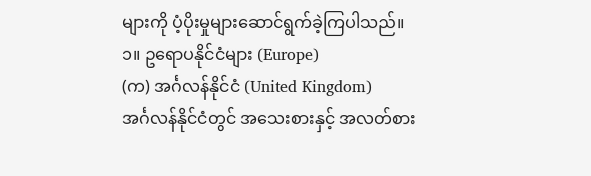များကို ပံ့ပိုးမှုများဆောင်ရွက်ခဲ့ကြပါသည်။
၁။ ဥရောပနိုင်ငံများ (Europe)
(က) အင်္ဂလန်နိုင်ငံ (United Kingdom)
အင်္ဂလန်နိုင်ငံတွင် အသေးစားနှင့် အလတ်စား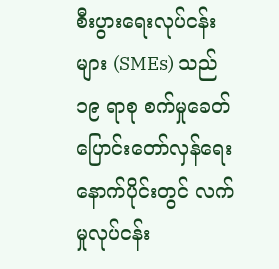စီးပွားရေးလုပ်ငန်းများ (SMEs) သည် ၁၉ ရာစု စက်မှုခေတ်ပြောင်းတော်လှန်ရေးနောက်ပိုင်းတွင် လက်မှုလုပ်ငန်း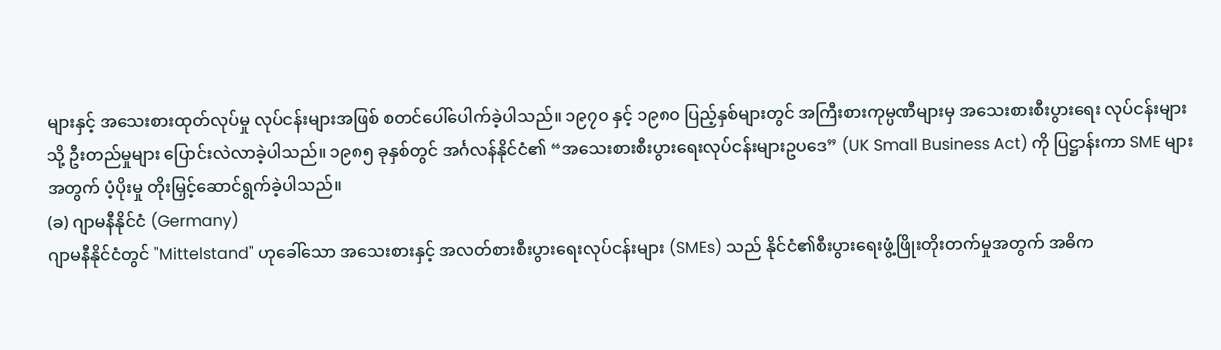များနှင့် အသေးစားထုတ်လုပ်မှု လုပ်ငန်းများအဖြစ် စတင်ပေါ်ပေါက်ခဲ့ပါသည်။ ၁၉၇၀ နှင့် ၁၉၈၀ ပြည့်နှစ်များတွင် အကြီးစားကုမ္ပဏီများမှ အသေးစားစီးပွားရေး လုပ်ငန်းများသို့ ဦးတည်မှုများ ပြောင်းလဲလာခဲ့ပါသည်။ ၁၉၈၅ ခုနှစ်တွင် အင်္ဂလန်နိုင်ငံ၏ “အသေးစားစီးပွားရေးလုပ်ငန်းများဥပဒေ” (UK Small Business Act) ကို ပြဋ္ဌာန်းကာ SME များအတွက် ပံ့ပိုးမှု တိုးမြှင့်ဆောင်ရွက်ခဲ့ပါသည်။
(ခ) ဂျာမနီနိုင်ငံ (Germany)
ဂျာမနီနိုင်ငံတွင် "Mittelstand" ဟုခေါ်သော အသေးစားနှင့် အလတ်စားစီးပွားရေးလုပ်ငန်းများ (SMEs) သည် နိုင်ငံ၏စီးပွားရေးဖွံ့ဖြိုးတိုးတက်မှုအတွက် အဓိက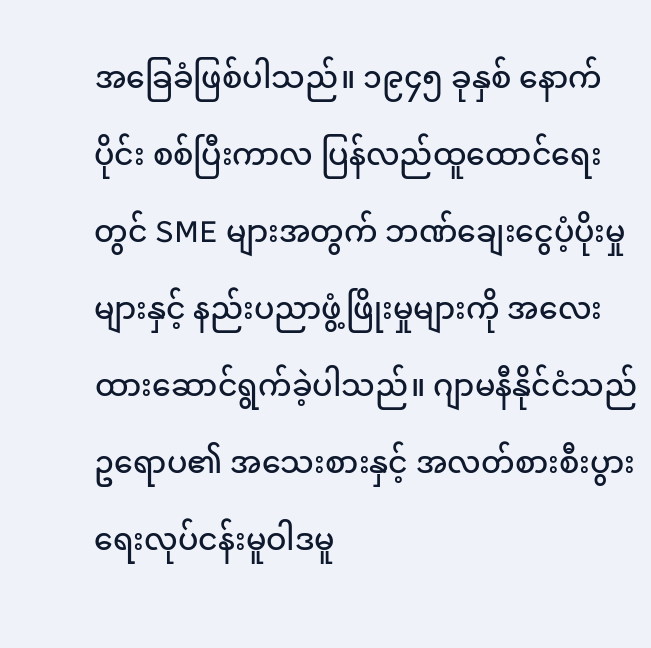အခြေခံဖြစ်ပါသည်။ ၁၉၄၅ ခုနှစ် နောက်ပိုင်း စစ်ပြီးကာလ ပြန်လည်ထူထောင်ရေးတွင် SME များအတွက် ဘဏ်ချေးငွေပံ့ပိုးမှုများနှင့် နည်းပညာဖွံ့ဖြိုးမှုများကို အလေးထားဆောင်ရွက်ခဲ့ပါသည်။ ဂျာမနီနိုင်ငံသည် ဥရောပ၏ အသေးစားနှင့် အလတ်စားစီးပွားရေးလုပ်ငန်းမူဝါဒမူ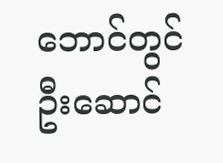ဘောင်တွင် ဦးဆောင်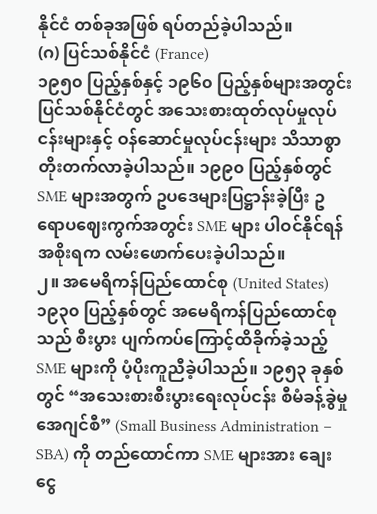နိုင်ငံ တစ်ခုအဖြစ် ရပ်တည်ခဲ့ပါသည်။
(ဂ) ပြင်သစ်နိုင်ငံ (France)
၁၉၅၀ ပြည့်နှစ်နှင့် ၁၉၆၀ ပြည့်နှစ်များအတွင်း ပြင်သစ်နိုင်ငံတွင် အသေးစားထုတ်လုပ်မှုလုပ်ငန်းများနှင့် ဝန်ဆောင်မှုလုပ်ငန်းများ သိသာစွာတိုးတက်လာခဲ့ပါသည်။ ၁၉၉၀ ပြည့်နှစ်တွင် SME များအတွက် ဥပဒေများပြဋ္ဌာန်းခဲ့ပြီး ဥရောပဈေးကွက်အတွင်း SME များ ပါဝင်နိုင်ရန် အစိုးရက လမ်းဖောက်ပေးခဲ့ပါသည်။
၂။ အမေရိကန်ပြည်ထောင်စု (United States)
၁၉၃၀ ပြည့်နှစ်တွင် အမေရိကန်ပြည်ထောင်စုသည် စီးပွား ပျက်ကပ်ကြောင့်ထိခိုက်ခဲ့သည့် SME များကို ပံ့ပိုးကူညီခဲ့ပါသည်။ ၁၉၅၃ ခုနှစ်တွင် “အသေးစားစီးပွားရေးလုပ်ငန်း စီမံခန့်ခွဲမှု အေဂျင်စီ” (Small Business Administration – SBA) ကို တည်ထောင်ကာ SME များအား ချေးငွေ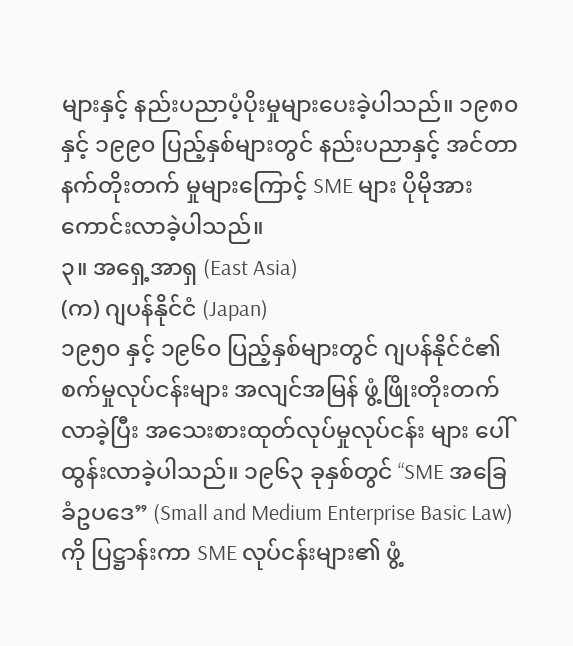များနှင့် နည်းပညာပံ့ပိုးမှုများပေးခဲ့ပါသည်။ ၁၉၈၀ နှင့် ၁၉၉၀ ပြည့်နှစ်များတွင် နည်းပညာနှင့် အင်တာနက်တိုးတက် မှုများကြောင့် SME များ ပိုမိုအားကောင်းလာခဲ့ပါသည်။
၃။ အရှေ့အာရှ (East Asia)
(က) ဂျပန်နိုင်ငံ (Japan)
၁၉၅၀ နှင့် ၁၉၆၀ ပြည့်နှစ်များတွင် ဂျပန်နိုင်ငံ၏ စက်မှုလုပ်ငန်းများ အလျင်အမြန် ဖွံ့ဖြိုးတိုးတက်လာခဲ့ပြီး အသေးစားထုတ်လုပ်မှုလုပ်ငန်း များ ပေါ်ထွန်းလာခဲ့ပါသည်။ ၁၉၆၃ ခုနှစ်တွင် “SME အခြေခံဥပဒေ” (Small and Medium Enterprise Basic Law) ကို ပြဋ္ဌာန်းကာ SME လုပ်ငန်းများ၏ ဖွံ့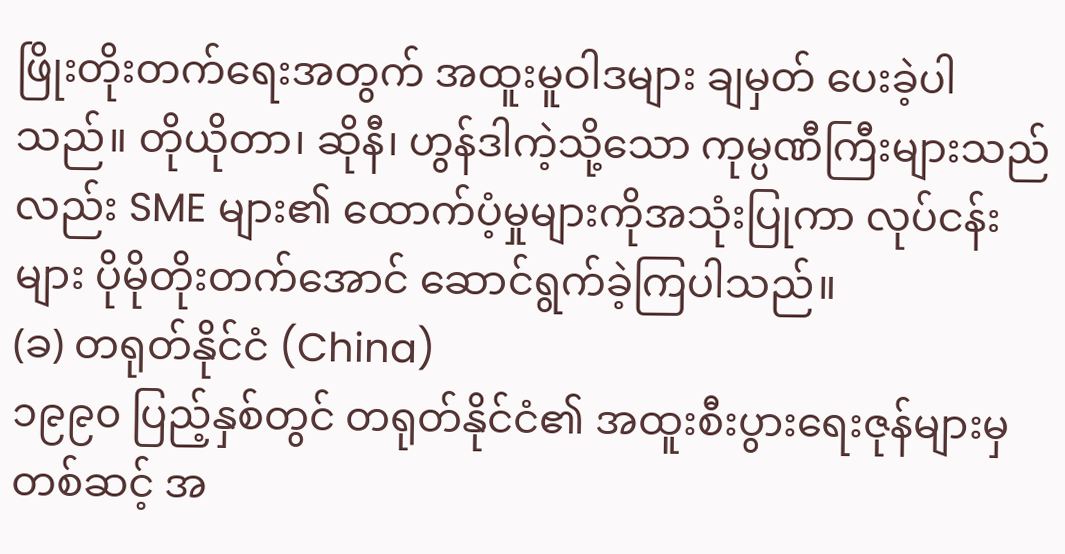ဖြိုးတိုးတက်ရေးအတွက် အထူးမူဝါဒများ ချမှတ် ပေးခဲ့ပါသည်။ တိုယိုတာ၊ ဆိုနီ၊ ဟွန်ဒါကဲ့သို့သော ကုမ္ပဏီကြီးများသည်လည်း SME များ၏ ထောက်ပံ့မှုများကိုအသုံးပြုကာ လုပ်ငန်းများ ပိုမိုတိုးတက်အောင် ဆောင်ရွက်ခဲ့ကြပါသည်။
(ခ) တရုတ်နိုင်ငံ (China)
၁၉၉၀ ပြည့်နှစ်တွင် တရုတ်နိုင်ငံ၏ အထူးစီးပွားရေးဇုန်များမှ တစ်ဆင့် အ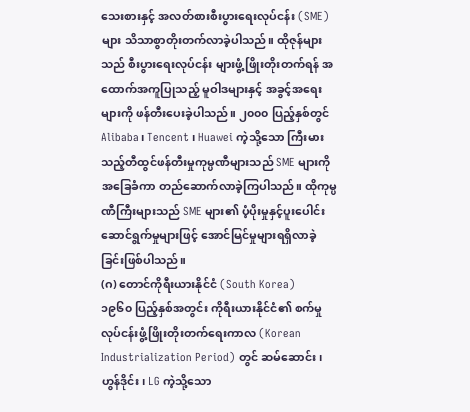သေးစားနှင့် အလတ်စားစီးပွားရေးလုပ်ငန်း (SME) များ သိသာစွာတိုးတက်လာခဲ့ပါသည်။ ထိုဇုန်များသည် စီးပွားရေးလုပ်ငန်း များဖွံ့ဖြိုးတိုးတက်ရန် အထောက်အကူပြုသည့် မူဝါဒများနှင့် အခွင့်အရေးများကို ဖန်တီးပေးခဲ့ပါသည်။ ၂၀၀၀ ပြည့်နှစ်တွင် Alibaba၊ Tencent ၊ Huawei ကဲ့သို့သော ကြီးမားသည့်တီထွင်ဖန်တီးမှုကုမ္ပဏီများသည် SME များကိုအခြေခံကာ တည်ဆောက်လာခဲ့ကြပါသည်။ ထိုကုမ္ပဏီကြီးများသည် SME များ၏ ပံ့ပိုးမှုနှင့်ပူးပေါင်း ဆောင်ရွက်မှုများဖြင့် အောင်မြင်မှုများရရှိလာခဲ့ခြင်းဖြစ်ပါသည်။
(ဂ) တောင်ကိုရီးယားနိုင်ငံ (South Korea)
၁၉၆၀ ပြည့်နှစ်အတွင်း ကိုရီးယားနိုင်ငံ၏ စက်မှုလုပ်ငန်းဖွံ့ဖြိုးတိုးတက်ရေးကာလ (Korean Industrialization Period) တွင် ဆမ်ဆောင်း၊ ဟွန်ဒိုင်း၊ LG ကဲ့သို့သော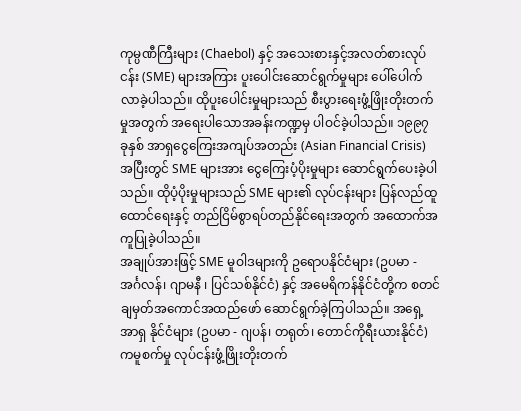ကုမ္ပဏီကြီးများ (Chaebol) နှင့် အသေးစားနှင့်အလတ်စားလုပ်ငန်း (SME) များအကြား ပူးပေါင်းဆောင်ရွက်မှုများ ပေါ်ပေါက်လာခဲ့ပါသည်။ ထိုပူးပေါင်းမှုများသည် စီးပွားရေးဖွံ့ဖြိုးတိုးတက်မှုအတွက် အရေးပါသောအခန်းကဏ္ဍမှ ပါဝင်ခဲ့ပါသည်။ ၁၉၉၇ ခုနှစ် အာရှငွေကြေးအကျပ်အတည်း (Asian Financial Crisis) အပြီးတွင် SME များအား ငွေကြေးပံ့ပိုးမှုများ ဆောင်ရွက်ပေးခဲ့ပါသည်။ ထိုပံ့ပိုးမှုများသည် SME များ၏ လုပ်ငန်းများ ပြန်လည်ထူထောင်ရေးနှင့် တည်ငြိမ်စွာရပ်တည်နိုင်ရေးအတွက် အထောက်အကူပြုခဲ့ပါသည်။
အချုပ်အားဖြင့် SME မူဝါဒများကို ဥရောပနိုင်ငံများ (ဥပမာ - အင်္ဂလန်၊ ဂျာမနီ ၊ ပြင်သစ်နိုင်ငံ) နှင့် အမေရိကန်နိုင်ငံတို့က စတင် ချမှတ်အကောင်အထည်ဖော် ဆောင်ရွက်ခဲ့ကြပါသည်။ အရှေ့အာရှ နိုင်ငံများ (ဥပမာ - ဂျပန်၊ တရုတ်၊ တောင်ကိုရီးယားနိုင်ငံ) ကမူစက်မှု လုပ်ငန်းဖွံ့ဖြိုးတိုးတက်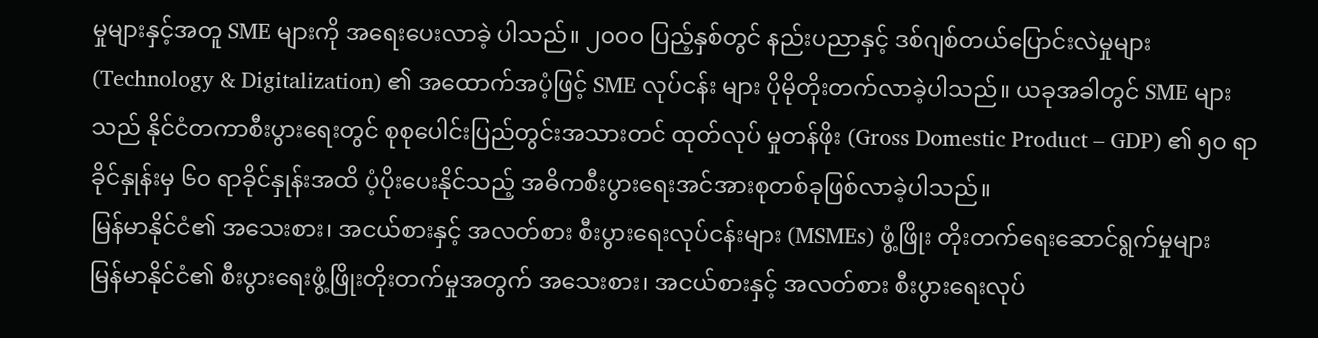မှုများနှင့်အတူ SME များကို အရေးပေးလာခဲ့ ပါသည်။ ၂၀၀၀ ပြည့်နှစ်တွင် နည်းပညာနှင့် ဒစ်ဂျစ်တယ်ပြောင်းလဲမှုများ (Technology & Digitalization) ၏ အထောက်အပံ့ဖြင့် SME လုပ်ငန်း များ ပိုမိုတိုးတက်လာခဲ့ပါသည်။ ယခုအခါတွင် SME များသည် နိုင်ငံတကာစီးပွားရေးတွင် စုစုပေါင်းပြည်တွင်းအသားတင် ထုတ်လုပ် မှုတန်ဖိုး (Gross Domestic Product – GDP) ၏ ၅၀ ရာခိုင်နှုန်းမှ ၆၀ ရာခိုင်နှုန်းအထိ ပံ့ပိုးပေးနိုင်သည့် အဓိကစီးပွားရေးအင်အားစုတစ်ခုဖြစ်လာခဲ့ပါသည်။
မြန်မာနိုင်ငံ၏ အသေးစား၊ အငယ်စားနှင့် အလတ်စား စီးပွားရေးလုပ်ငန်းများ (MSMEs) ဖွံ့ဖြိုး တိုးတက်ရေးဆောင်ရွက်မှုများ
မြန်မာနိုင်ငံ၏ စီးပွားရေးဖွံ့ဖြိုးတိုးတက်မှုအတွက် အသေးစား၊ အငယ်စားနှင့် အလတ်စား စီးပွားရေးလုပ်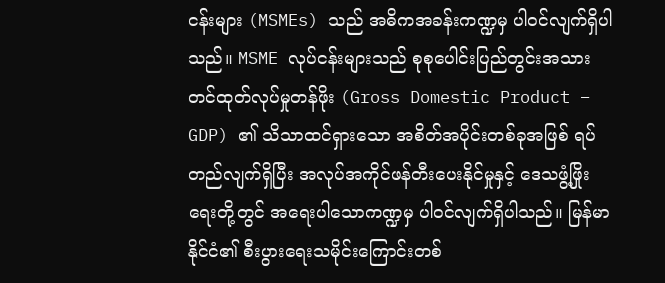ငန်းများ (MSMEs) သည် အဓိကအခန်းကဏ္ဍမှ ပါဝင်လျက်ရှိပါသည်။ MSME လုပ်ငန်းများသည် စုစုပေါင်းပြည်တွင်းအသားတင်ထုတ်လုပ်မှုတန်ဖိုး (Gross Domestic Product – GDP) ၏ သိသာထင်ရှားသော အစိတ်အပိုင်းတစ်ခုအဖြစ် ရပ်တည်လျက်ရှိပြီး အလုပ်အကိုင်ဖန်တီးပေးနိုင်မှုနှင့် ဒေသဖွံ့ဖြိုးရေးတို့တွင် အရေးပါသောကဏ္ဍမှ ပါဝင်လျက်ရှိပါသည်။ မြန်မာနိုင်ငံ၏ စီးပွားရေးသမိုင်းကြောင်းတစ်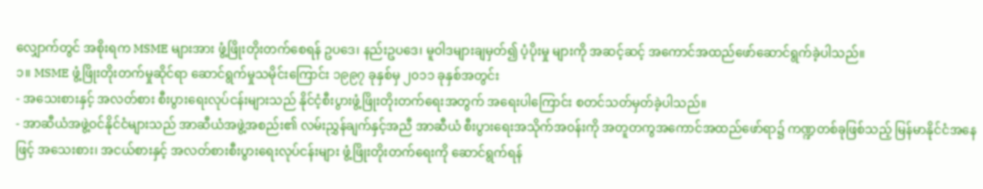လျှောက်တွင် အစိုးရက MSME များအား ဖွံ့ဖြိုးတိုးတက်စေရန် ဥပဒေ၊ နည်းဥပဒေ၊ မူဝါဒများချမှတ်၍ ပံ့ပိုးမှု များကို အဆင့်ဆင့် အကောင်အထည်ဖော်ဆောင်ရွက်ခဲ့ပါသည်။
၁။ MSME ဖွံ့ဖြိုးတိုးတက်မှုဆိုင်ရာ ဆောင်ရွက်မှုသမိုင်းကြောင်း ၁၉၉၇ ခုနှစ်မှ ၂၀၁၁ ခုနှစ်အတွင်း
- အသေးစားနှင့် အလတ်စား စီးပွားရေးလုပ်ငန်းများသည် နိုင်ငံ့စီးပွားဖွံ့ဖြိုးတိုးတက်ရေးအတွက် အရေးပါကြောင်း စတင်သတ်မှတ်ခဲ့ပါသည်။
- အာဆီယံအဖွဲ့ဝင်နိုင်ငံများသည် အာဆီယံအဖွဲ့အစည်း၏ လမ်းညွှန်ချက်နှင့်အညီ အာဆီယံ စီးပွားရေးအသိုက်အဝန်းကို အတူတကွအကောင်အထည်ဖော်ရာ၌ ကဏ္ဍတစ်ခုဖြစ်သည့် မြန်မာနိုင်ငံအနေဖြင့် အသေးစား၊ အငယ်စားနှင့် အလတ်စားစီးပွားရေးလုပ်ငန်းများ ဖွံ့ဖြိုးတိုးတက်ရေးကို ဆောင်ရွက်ရန်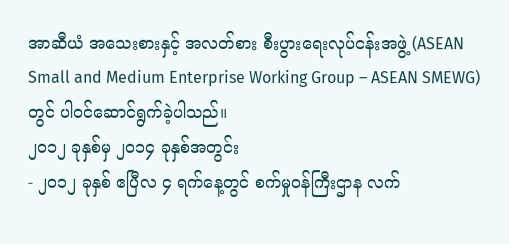အာဆီယံ အသေးစားနှင့် အလတ်စား စီးပွားရေးလုပ်ငန်းအဖွဲ့ (ASEAN Small and Medium Enterprise Working Group – ASEAN SMEWG) တွင် ပါဝင်ဆောင်ရွက်ခဲ့ပါသည်။
၂၀၁၂ ခုနှစ်မှ ၂၀၁၄ ခုနှစ်အတွင်း
- ၂၀၁၂ ခုနှစ် ဧပြီလ ၄ ရက်နေ့တွင် စက်မှုဝန်ကြီးဌာန လက်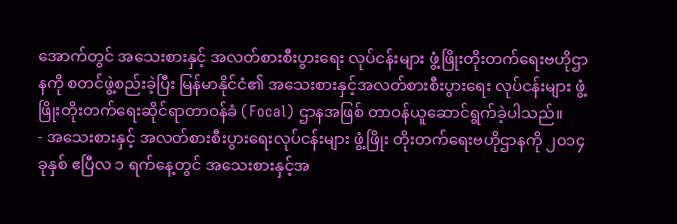အောက်တွင် အသေးစားနှင့် အလတ်စားစီးပွားရေး လုပ်ငန်းများ ဖွံ့ဖြိုးတိုးတက်ရေးဗဟိုဌာနကို စတင်ဖွဲ့စည်းခဲ့ပြီး မြန်မာနိုင်ငံ၏ အသေးစားနှင့်အလတ်စားစီးပွားရေး လုပ်ငန်းများ ဖွံ့ဖြိုးတိုးတက်ရေးဆိုင်ရာတာဝန်ခံ (Focal) ဌာနအဖြစ် တာဝန်ယူဆောင်ရွက်ခဲ့ပါသည်။
- အသေးစားနှင့် အလတ်စားစီးပွားရေးလုပ်ငန်းများ ဖွံ့ဖြိုး တိုးတက်ရေးဗဟိုဌာနကို ၂၀၁၄ ခုနှစ် ဧပြီလ ၁ ရက်နေ့တွင် အသေးစားနှင့်အ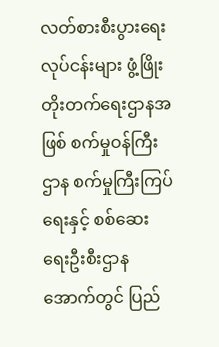လတ်စားစီးပွားရေးလုပ်ငန်းများ ဖွံ့ဖြိုးတိုးတက်ရေးဌာနအဖြစ် စက်မှုဝန်ကြီးဌာန စက်မှုကြီးကြပ်ရေးနှင့် စစ်ဆေးရေးဦးစီးဌာနအောက်တွင် ပြည်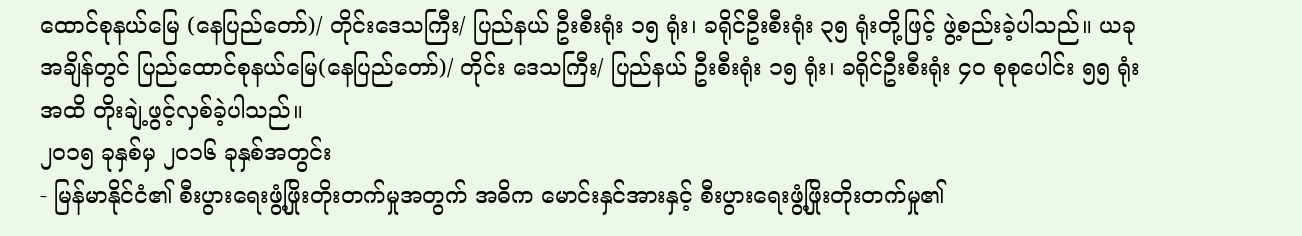ထောင်စုနယ်မြေ (နေပြည်တော်)/ တိုင်းဒေသကြီး/ ပြည်နယ် ဦးစီးရုံး ၁၅ ရုံး၊ ခရိုင်ဦးစီးရုံး ၃၅ ရုံးတို့ဖြင့် ဖွဲ့စည်းခဲ့ပါသည်။ ယခု အချိန်တွင် ပြည်ထောင်စုနယ်မြေ(နေပြည်တော်)/ တိုင်း ဒေသကြီး/ ပြည်နယ် ဦးစီးရုံး ၁၅ ရုံး၊ ခရိုင်ဦးစီးရုံး ၄၀ စုစုပေါင်း ၅၅ ရုံးအထိ တိုးချဲ့ဖွင့်လှစ်ခဲ့ပါသည်။
၂၀၁၅ ခုနှစ်မှ ၂၀၁၆ ခုနှစ်အတွင်း
- မြန်မာနိုင်ငံ၏ စီးပွားရေးဖွံ့ဖြိုးတိုးတက်မှုအတွက် အဓိက မောင်းနှင်အားနှင့် စီးပွားရေးဖွံ့ဖြိုးတိုးတက်မှု၏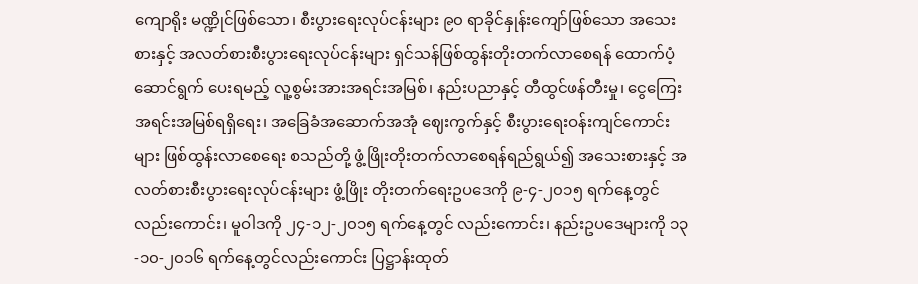ကျောရိုး မဏ္ဍိုင်ဖြစ်သော၊ စီးပွားရေးလုပ်ငန်းများ ၉၀ ရာခိုင်နှုန်းကျော်ဖြစ်သော အသေးစားနှင့် အလတ်စားစီးပွားရေးလုပ်ငန်းများ ရှင်သန်ဖြစ်ထွန်းတိုးတက်လာစေရန် ထောက်ပံ့ဆောင်ရွက် ပေးရမည့် လူ့စွမ်းအားအရင်းအမြစ်၊ နည်းပညာနှင့် တီထွင်ဖန်တီးမှု၊ ငွေကြေးအရင်းအမြစ်ရရှိရေး၊ အခြေခံအဆောက်အအုံ ဈေးကွက်နှင့် စီးပွားရေးဝန်းကျင်ကောင်းများ ဖြစ်ထွန်းလာစေရေး စသည်တို့ ဖွံ့ဖြိုးတိုးတက်လာစေရန်ရည်ရွယ်၍ အသေးစားနှင့် အလတ်စားစီးပွားရေးလုပ်ငန်းများ ဖွံ့ဖြိုး တိုးတက်ရေးဥပဒေကို ၉-၄-၂၀၁၅ ရက်နေ့တွင်လည်းကောင်း၊ မူဝါဒကို ၂၄-၁၂-၂၀၁၅ ရက်နေ့တွင် လည်းကောင်း၊ နည်းဥပဒေများကို ၁၃-၁၀-၂၀၁၆ ရက်နေ့တွင်လည်းကောင်း ပြဋ္ဌာန်းထုတ်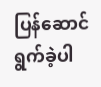ပြန်ဆောင်ရွက်ခဲ့ပါ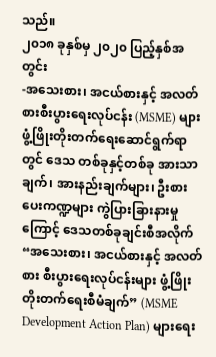သည်။
၂၀၁၈ ခုနှစ်မှ ၂၀၂၀ ပြည့်နှစ်အတွင်း
-အသေးစား၊ အငယ်စားနှင့် အလတ်စားစီးပွားရေးလုပ်ငန်း (MSME) များ ဖွံ့ဖြိုးတိုးတက်ရေးဆောင်ရွက်ရာတွင် ဒေသ တစ်ခုနှင့်တစ်ခု အားသာချက်၊ အားနည်းချက်များ၊ ဦးစားပေးကဏ္ဍများ ကွဲပြားခြားနားမှုကြောင့် ဒေသတစ်ခုချင်းစီအလိုက် “အသေးစား၊ အငယ်စားနှင့် အလတ်စား စီးပွားရေးလုပ်ငန်းများ ဖွံ့ဖြိုးတိုးတက်ရေးစီမံချက်” (MSME Development Action Plan) များရေး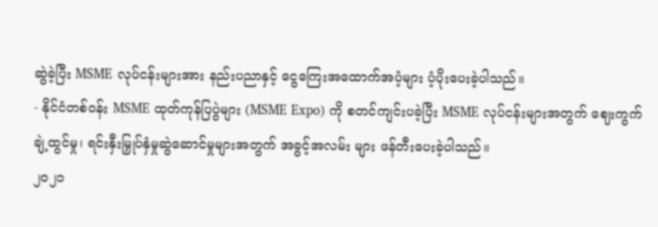ဆွဲခဲ့ပြီး MSME လုပ်ငန်းများအား နည်းပညာနှင့် ငွေကြေးအထောက်အပံ့များ ပံ့ပိုးပေးခဲ့ပါသည်။
- နိုင်ငံတစ်ဝန်း MSME ထုတ်ကုန်ပြပွဲများ (MSME Expo) ကို စတင်ကျင်းပခဲ့ပြီး MSME လုပ်ငန်းများအတွက် ဈေးကွက် ချဲ့ထွင်မှု၊ ရင်းနှီးမြှုပ်နှံမှုဆွဲဆောင်မှုများအတွက် အခွင့်အလမ်း များ ဖန်တီးပေးခဲ့ပါသည်။
၂၀၂၁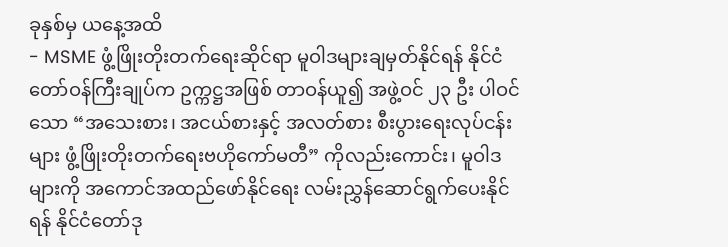ခုနှစ်မှ ယနေ့အထိ
- MSME ဖွံ့ဖြိုးတိုးတက်ရေးဆိုင်ရာ မူဝါဒများချမှတ်နိုင်ရန် နိုင်ငံတော်ဝန်ကြီးချုပ်က ဥက္ကဋ္ဌအဖြစ် တာဝန်ယူ၍ အဖွဲ့ဝင် ၂၃ ဦး ပါဝင်သော “အသေးစား၊ အငယ်စားနှင့် အလတ်စား စီးပွားရေးလုပ်ငန်းများ ဖွံ့ဖြိုးတိုးတက်ရေးဗဟိုကော်မတီ” ကိုလည်းကောင်း၊ မူဝါဒများကို အကောင်အထည်ဖော်နိုင်ရေး လမ်းညွှန်ဆောင်ရွက်ပေးနိုင်ရန် နိုင်ငံတော်ဒု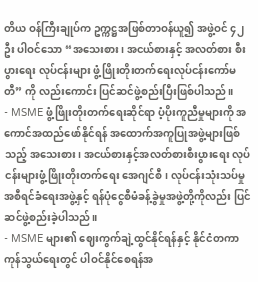တိယ ဝန်ကြီးချုပ်က ဥက္ကဋ္ဌအဖြစ်တာဝန်ယူ၍ အဖွဲ့ဝင် ၄၂ ဦး ပါဝင်သော “အသေးစား၊ အငယ်စားနှင့် အလတ်စား စီးပွားရေး လုပ်ငန်းများ ဖွံ့ဖြိုးတိုးတက်ရေးလုပ်ငန်းကော်မတီ” ကို လည်းကောင်း ပြင်ဆင်ဖွဲ့စည်းပြီးဖြစ်ပါသည်။
- MSME ဖွံ့ဖြိုးတိုးတက်ရေးဆိုင်ရာ ပံ့ပိုးကူညီမှုများကို အကောင်အထည်ဖော်နိုင်ရန် အထောက်အကူပြုအဖွဲ့များဖြစ်သည့် အသေးစား၊ အငယ်စားနှင့်အလတ်စားစီးပွားရေး လုပ်ငန်းများဖွံ့ဖြိုးတိုးတက်ရေး အေဂျင်စီ၊ လုပ်ငန်းသုံးသပ်မှု အစီရင်ခံရေးအဖွဲ့နှင့် ရန်ပုံငွေစီမံခန့်ခွဲမှုအဖွဲ့တို့ကိုလည်း ပြင်ဆင်ဖွဲ့စည်းခဲ့ပါသည်။
- MSME များ၏ ဈေးကွက်ချဲ့ထွင်နိုင်ရန်နှင့် နိုင်ငံတကာကုန်သွယ်ရေးတွင် ပါဝင်နိုင်စေရန်အ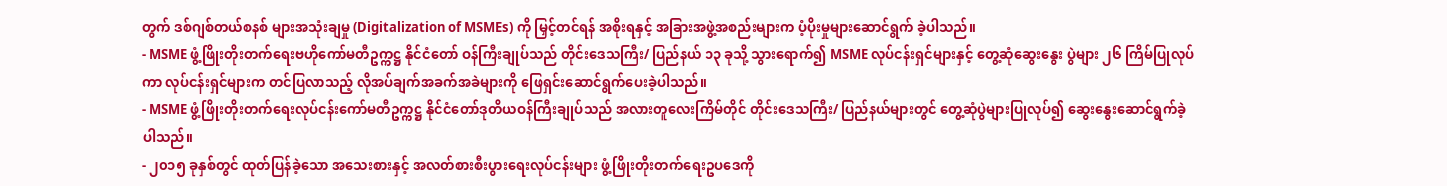တွက် ဒစ်ဂျစ်တယ်စနစ် များအသုံးချမှု (Digitalization of MSMEs) ကို မြှင့်တင်ရန် အစိုးရနှင့် အခြားအဖွဲ့အစည်းများက ပံ့ပိုးမှုများဆောင်ရွက် ခဲ့ပါသည်။
- MSME ဖွံ့ဖြိုးတိုးတက်ရေးဗဟိုကော်မတီဥက္ကဋ္ဌ နိုင်ငံတော် ဝန်ကြီးချုပ်သည် တိုင်းဒေသကြီး/ ပြည်နယ် ၁၃ ခုသို့ သွားရောက်၍ MSME လုပ်ငန်းရှင်များနှင့် တွေ့ဆုံဆွေးနွေး ပွဲများ ၂၆ ကြိမ်ပြုလုပ်ကာ လုပ်ငန်းရှင်များက တင်ပြလာသည့် လိုအပ်ချက်အခက်အခဲများကို ဖြေရှင်းဆောင်ရွက်ပေးခဲ့ပါသည်။
- MSME ဖွံ့ဖြိုးတိုးတက်ရေးလုပ်ငန်းကော်မတီဥက္ကဋ္ဌ နိုင်ငံတော်ဒုတိယဝန်ကြီးချုပ်သည် အလားတူလေးကြိမ်တိုင် တိုင်းဒေသကြီး/ ပြည်နယ်များတွင် တွေ့ဆုံပွဲများပြုလုပ်၍ ဆွေးနွေးဆောင်ရွက်ခဲ့ပါသည်။
- ၂၀၁၅ ခုနှစ်တွင် ထုတ်ပြန်ခဲ့သော အသေးစားနှင့် အလတ်စားစီးပွားရေးလုပ်ငန်းများ ဖွံ့ဖြိုးတိုးတက်ရေးဥပဒေကို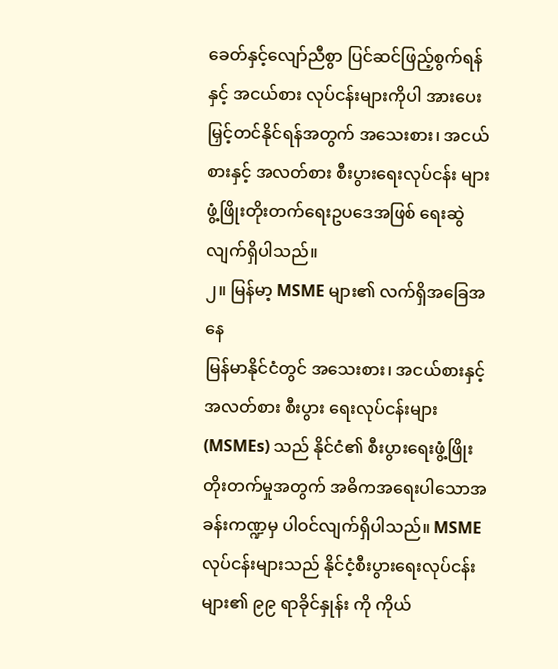ခေတ်နှင့်လျော်ညီစွာ ပြင်ဆင်ဖြည့်စွက်ရန်နှင့် အငယ်စား လုပ်ငန်းများကိုပါ အားပေးမြှင့်တင်နိုင်ရန်အတွက် အသေးစား၊ အငယ်စားနှင့် အလတ်စား စီးပွားရေးလုပ်ငန်း များ ဖွံ့ဖြိုးတိုးတက်ရေးဥပဒေအဖြစ် ရေးဆွဲလျက်ရှိပါသည်။
၂။ မြန်မာ့ MSME များ၏ လက်ရှိအခြေအနေ
မြန်မာနိုင်ငံတွင် အသေးစား၊ အငယ်စားနှင့် အလတ်စား စီးပွား ရေးလုပ်ငန်းများ (MSMEs) သည် နိုင်ငံ၏ စီးပွားရေးဖွံ့ဖြိုးတိုးတက်မှုအတွက် အဓိကအရေးပါသောအခန်းကဏ္ဍမှ ပါဝင်လျက်ရှိပါသည်။ MSME လုပ်ငန်းများသည် နိုင်ငံ့စီးပွားရေးလုပ်ငန်းများ၏ ၉၉ ရာခိုင်နှုန်း ကို ကိုယ်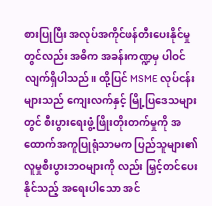စားပြုပြီး အလုပ်အကိုင်ဖန်တီးပေးနိုင်မှုတွင်လည်း အဓိက အခန်းကဏ္ဍမှ ပါဝင်လျက်ရှိပါသည်။ ထို့ပြင် MSME လုပ်ငန်းများသည် ကျေးလက်နှင့် မြို့ပြဒေသများတွင် စီးပွားရေးဖွံ့ဖြိုးတိုးတက်မှုကို အထောက်အကူပြုရုံသာမက ပြည်သူများ၏ လူမှုစီးပွားဘဝများကို လည်း မြှင့်တင်ပေးနိုင်သည့် အရေးပါသော အင်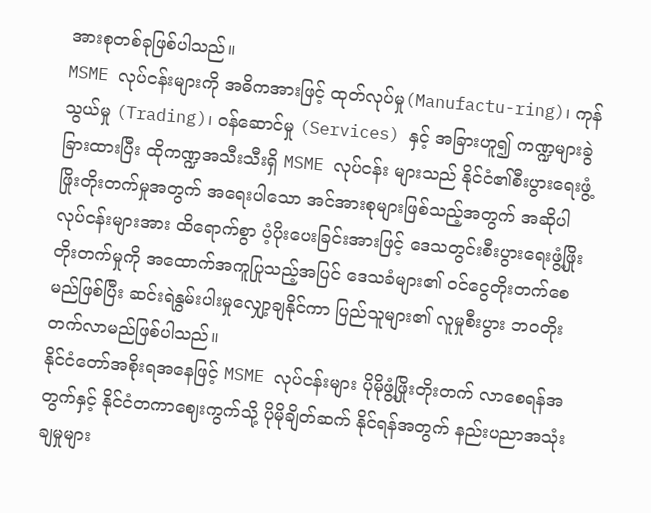အားစုတစ်ခုဖြစ်ပါသည်။
MSME လုပ်ငန်းများကို အဓိကအားဖြင့် ထုတ်လုပ်မှု(Manufactu-ring)၊ ကုန်သွယ်မှု (Trading)၊ ဝန်ဆောင်မှု (Services) နှင့် အခြားဟူ၍ ကဏ္ဍများခွဲခြားထားပြီး ထိုကဏ္ဍအသီးသီးရှိ MSME လုပ်ငန်း များသည် နိုင်ငံ၏စီးပွားရေးဖွံ့ဖြိုးတိုးတက်မှုအတွက် အရေးပါသော အင်အားစုများဖြစ်သည့်အတွက် အဆိုပါလုပ်ငန်းများအား ထိရောက်စွာ ပံ့ပိုးပေးခြင်းအားဖြင့် ဒေသတွင်းစီးပွားရေးဖွံ့ဖြိုးတိုးတက်မှုကို အထောက်အကူပြုသည့်အပြင် ဒေသခံများ၏ ဝင်ငွေတိုးတက်စေမည်ဖြစ်ပြီး ဆင်းရဲနွမ်းပါးမှုလျှော့ချနိုင်ကာ ပြည်သူများ၏ လူမှုစီးပွား ဘဝတိုးတက်လာမည်ဖြစ်ပါသည်။
နိုင်ငံတော်အစိုးရအနေဖြင့် MSME လုပ်ငန်းများ ပိုမိုဖွံ့ဖြိုးတိုးတက် လာစေရန်အတွက်နှင့် နိုင်ငံတကာဈေးကွက်သို့ ပိုမိုချိတ်ဆက် နိုင်ရန်အတွက် နည်းပညာအသုံးချမှုများ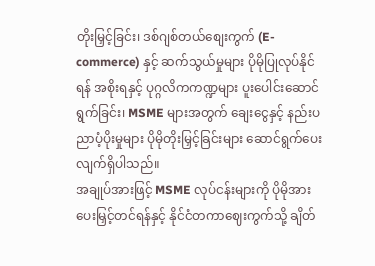တိုးမြှင့်ခြင်း၊ ဒစ်ဂျစ်တယ်စျေးကွက် (E-commerce) နှင့် ဆက်သွယ်မှုများ ပိုမိုပြုလုပ်နိုင်ရန် အစိုးရနှင့် ပုဂ္ဂလိကကဏ္ဍများ ပူးပေါင်းဆောင်ရွက်ခြင်း၊ MSME များအတွက် ချေးငွေနှင့် နည်းပညာပံ့ပိုးမှုများ ပိုမိုတိုးမြှင့်ခြင်းများ ဆောင်ရွက်ပေးလျက်ရှိပါသည်။
အချုပ်အားဖြင့် MSME လုပ်ငန်းများကို ပိုမိုအားပေးမြှင့်တင်ရန်နှင့် နိုင်ငံတကာဈေးကွက်သို့ ချိတ်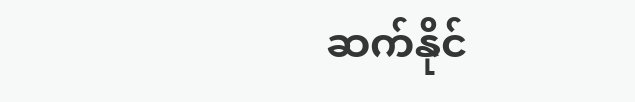ဆက်နိုင်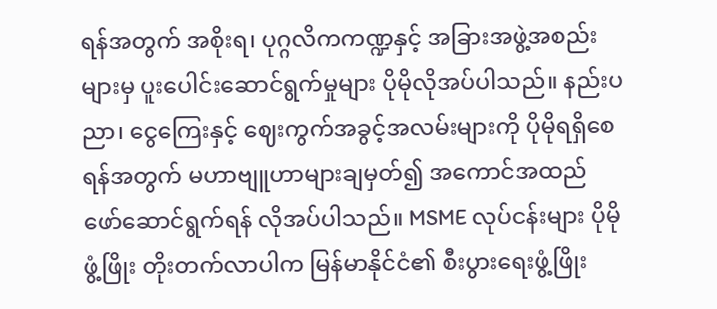ရန်အတွက် အစိုးရ၊ ပုဂ္ဂလိကကဏ္ဍနှင့် အခြားအဖွဲ့အစည်းများမှ ပူးပေါင်းဆောင်ရွက်မှုများ ပိုမိုလိုအပ်ပါသည်။ နည်းပညာ၊ ငွေကြေးနှင့် ဈေးကွက်အခွင့်အလမ်းများကို ပိုမိုရရှိစေရန်အတွက် မဟာဗျူဟာများချမှတ်၍ အကောင်အထည် ဖော်ဆောင်ရွက်ရန် လိုအပ်ပါသည်။ MSME လုပ်ငန်းများ ပိုမိုဖွံ့ဖြိုး တိုးတက်လာပါက မြန်မာနိုင်ငံ၏ စီးပွားရေးဖွံ့ဖြိုး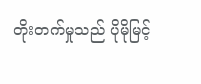တိုးတက်မှုသည် ပိုမိုမြင့်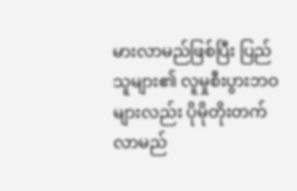မားလာမည်ဖြစ်ပြီး ပြည်သူများ၏ လူမှုစီးပွားဘဝများလည်း ပိုမိုတိုးတက်လာမည်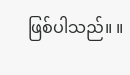ဖြစ်ပါသည်။ ။